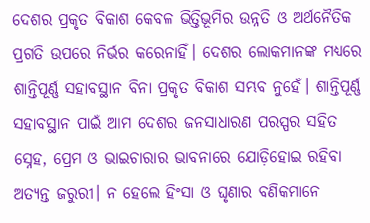ଦେଶର ପ୍ରକୃତ ବିକାଶ କେବଳ ଭିତ୍ତିଭୂମିର ଉନ୍ନତି ଓ ଅର୍ଥନୈତିକ ପ୍ରଗତି ଉପରେ ନିର୍ଭର କରେନାହିଁ। ଦେଶର ଲୋକମାନଙ୍କ ମଧ୍ୟରେ ଶାନ୍ତିପୂର୍ଣ୍ଣ ସହାବସ୍ଥାନ ବିନା ପ୍ରକୃତ ବିକାଶ ସମ୍ଭବ ନୁହେଁ। ଶାନ୍ତିପୂର୍ଣ୍ଣ ସହାବସ୍ଥାନ ପାଇଁ ଆମ ଦେଶର ଜନସାଧାରଣ ପରସ୍ପର ସହିତ ସ୍ନେହ, ପ୍ରେମ ଓ ଭାଇଚାରାର ଭାବନାରେ ଯୋଡ଼ିହୋଇ ରହିବା ଅତ୍ୟନ୍ତ ଜରୁରୀ। ନ ହେଲେ ହିଂସା ଓ ଘୃଣାର ବଣିକମାନେ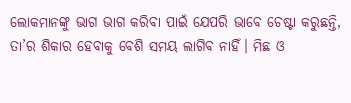ଲୋକମାନଙ୍କୁ ଭାଗ ଭାଗ କରିବା ପାଇଁ ଯେପରି ଭାବେ ଚେଷ୍ଟା କରୁଛନ୍ତି, ତା’ର ଶିକାର ହେବାକୁ ବେଶି ସମୟ ଲାଗିବ ନାହିଁ। ମିଛ ଓ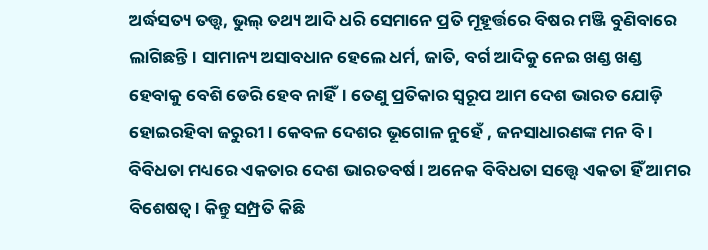ଅର୍ଦ୍ଧସତ୍ୟ ତତ୍ତ୍ୱ, ଭୁଲ୍ ତଥ୍ୟ ଆଦି ଧରି ସେମାନେ ପ୍ରତି ମୂହୂର୍ତ୍ତରେ ବିଷର ମଞ୍ଜି ବୁଣିବାରେ ଲାଗିଛନ୍ତି। ସାମାନ୍ୟ ଅସାବଧାନ ହେଲେ ଧର୍ମ, ଜାତି, ବର୍ଗ ଆଦିକୁ ନେଇ ଖଣ୍ଡ ଖଣ୍ଡ ହେବାକୁ ବେଶି ଡେରି ହେବ ନାହିଁ। ତେଣୁ ପ୍ରତିକାର ସ୍ବରୂପ ଆମ ଦେଶ ଭାରତ ଯୋଡ଼ି ହୋଇରହିବା ଜରୁରୀ। କେବଳ ଦେଶର ଭୂଗୋଳ ନୁହେଁ , ଜନସାଧାରଣଙ୍କ ମନ ବି।
ବିବିଧତା ମଧ୍ୟରେ ଏକତାର ଦେଶ ଭାରତବର୍ଷ। ଅନେକ ବିବିଧତା ସତ୍ତ୍ୱେ ଏକତା ହିଁ ଆମର ବିଶେଷତ୍ୱ। କିନ୍ତୁ ସମ୍ପ୍ରତି କିଛି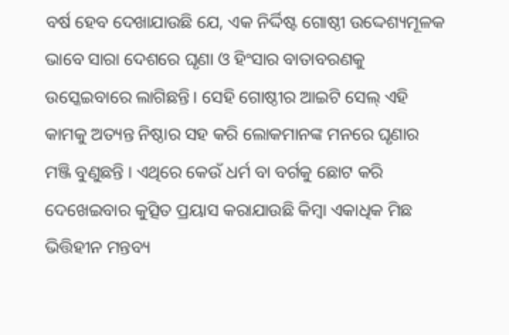ବର୍ଷ ହେବ ଦେଖାଯାଉଛି ଯେ, ଏକ ନିର୍ଦ୍ଦିଷ୍ଟ ଗୋଷ୍ଠୀ ଉଦ୍ଦେଶ୍ୟମୂଳକ ଭାବେ ସାରା ଦେଶରେ ଘୃଣା ଓ ହିଂସାର ବାତାବରଣକୁ ଉସ୍କେଇବାରେ ଲାଗିଛନ୍ତି। ସେହି ଗୋଷ୍ଠୀର ଆଇଟି ସେଲ୍ ଏହି କାମକୁ ଅତ୍ୟନ୍ତ ନିଷ୍ଠାର ସହ କରି ଲୋକମାନଙ୍କ ମନରେ ଘୃଣାର ମଞ୍ଜି ବୁଣୁଛନ୍ତି । ଏଥିରେ କେଉଁ ଧର୍ମ ବା ବର୍ଗକୁ ଛୋଟ କରି ଦେଖେଇବାର କୁତ୍ସିତ ପ୍ରୟାସ କରାଯାଉଛି କିମ୍ବା ଏକାଧିକ ମିଛ ଭିତ୍ତିହୀନ ମନ୍ତବ୍ୟ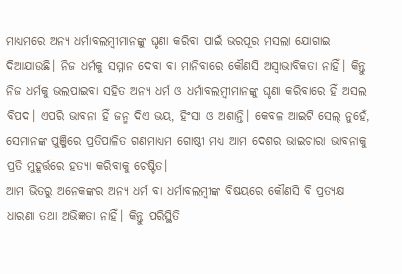ମାଧ୍ୟମରେ ଅନ୍ୟ ଧର୍ମାବଲମ୍ବୀମାନଙ୍କୁ ଘୃଣା କରିବା ପାଇଁ ଭରପୂର ମସଲା ଯୋଗାଇ ଦିଆଯାଉଛି। ନିଜ ଧର୍ମକୁ ସମ୍ମାନ ଦେବା ବା ମାନିବାରେ କୌଣସି ଅସ୍ବାଭାବିକତା ନାହିଁ। କିନ୍ତୁ ନିଜ ଧର୍ମକୁ ଭଲପାଇବା ସହିତ ଅନ୍ୟ ଧର୍ମ ଓ ଧର୍ମାବଲମ୍ବୀମାନଙ୍କୁ ଘୃଣା କରିବାରେ ହିଁ ଅସଲ ବିପଦ। ଏପରି ଭାବନା ହିଁ ଜନ୍ମ ଦିଏ ଭୟ, ହିଂସା ଓ ଅଶାନ୍ତି। କେବଳ ଆଇଟି ସେଲ୍ ନୁହେଁ, ସେମାନଙ୍କ ପୁଞ୍ଜିରେ ପ୍ରତିପାଳିତ ଗଣମାଧ୍ୟମ ଗୋଷ୍ଠୀ ମଧ୍ୟ ଆମ ଦେଶର ଭାଇଚାରା ଭାବନାକୁ ପ୍ରତି ମୁହୂର୍ତ୍ତରେ ହତ୍ୟା କରିବାକୁ ଚେଷ୍ଟିତ।
ଆମ ଭିତରୁ ଅନେକଙ୍କର ଅନ୍ୟ ଧର୍ମ ବା ଧର୍ମାବଲମ୍ବୀଙ୍କ ବିଷୟରେ କୌଣସି ବି ପ୍ରତ୍ୟକ୍ଷ ଧାରଣା ତଥା ଅଭିଜ୍ଞତା ନାହିଁ। କିନ୍ତୁ ପରିସ୍ଥିତି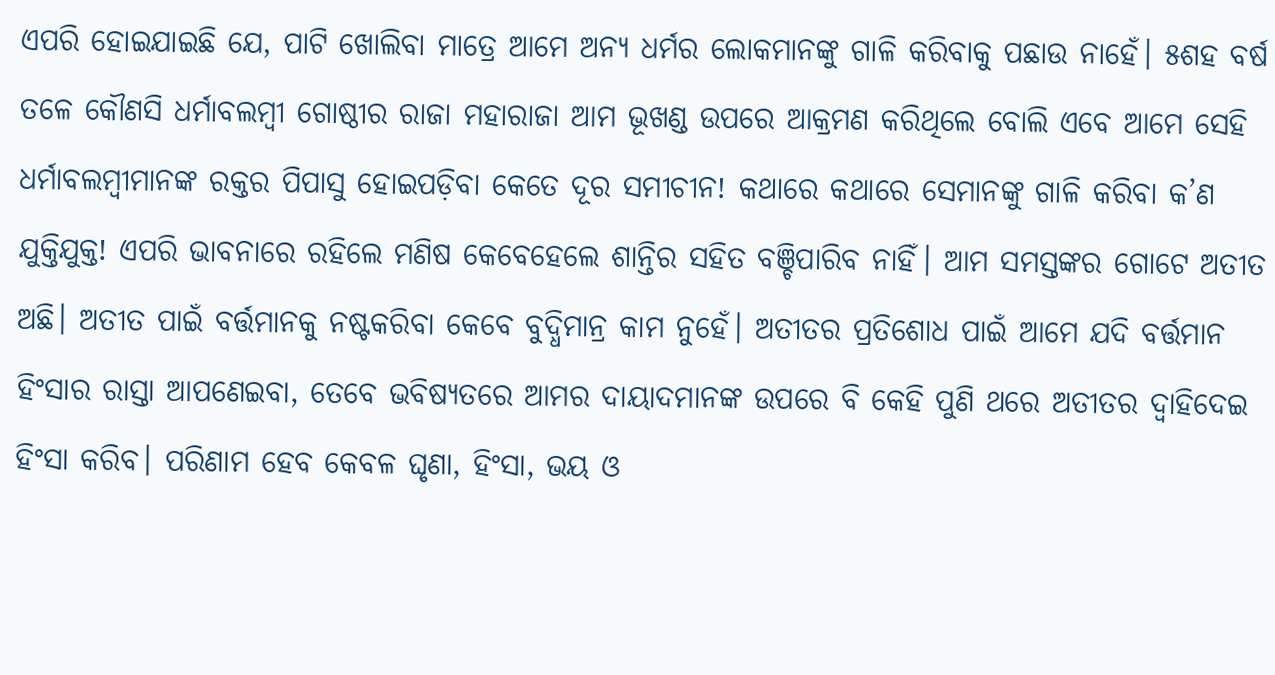ଏପରି ହୋଇଯାଇଛି ଯେ, ପାଟି ଖୋଲିବା ମାତ୍ରେ ଆମେ ଅନ୍ୟ ଧର୍ମର ଲୋକମାନଙ୍କୁ ଗାଳି କରିବାକୁ ପଛାଉ ନାହେଁ। ୫ଶହ ବର୍ଷ ତଳେ କୌଣସି ଧର୍ମାବଲମ୍ବୀ ଗୋଷ୍ଠୀର ରାଜା ମହାରାଜା ଆମ ଭୂଖଣ୍ଡ ଉପରେ ଆକ୍ରମଣ କରିଥିଲେ ବୋଲି ଏବେ ଆମେ ସେହି ଧର୍ମାବଲମ୍ବୀମାନଙ୍କ ରକ୍ତର ପିପାସୁ ହୋଇପଡ଼ିବା କେତେ ଦୂର ସମୀଚୀନ! କଥାରେ କଥାରେ ସେମାନଙ୍କୁ ଗାଳି କରିବା କ’ଣ ଯୁକ୍ତିଯୁକ୍ତ! ଏପରି ଭାବନାରେ ରହିଲେ ମଣିଷ କେବେହେଲେ ଶାନ୍ତିର ସହିତ ବଞ୍ଚିପାରିବ ନାହିଁ। ଆମ ସମସ୍ତଙ୍କର ଗୋଟେ ଅତୀତ ଅଛି। ଅତୀତ ପାଇଁ ବର୍ତ୍ତମାନକୁ ନଷ୍ଟକରିବା କେବେ ବୁଦ୍ଧିମାନ୍ର କାମ ନୁହେଁ। ଅତୀତର ପ୍ରତିଶୋଧ ପାଇଁ ଆମେ ଯଦି ବର୍ତ୍ତମାନ ହିଂସାର ରାସ୍ତା ଆପଣେଇବା, ତେବେ ଭବିଷ୍ୟତରେ ଆମର ଦାୟାଦମାନଙ୍କ ଉପରେ ବି କେହି ପୁଣି ଥରେ ଅତୀତର ଦ୍ୱାହିଦେଇ ହିଂସା କରିବ। ପରିଣାମ ହେବ କେବଳ ଘୃଣା, ହିଂସା, ଭୟ ଓ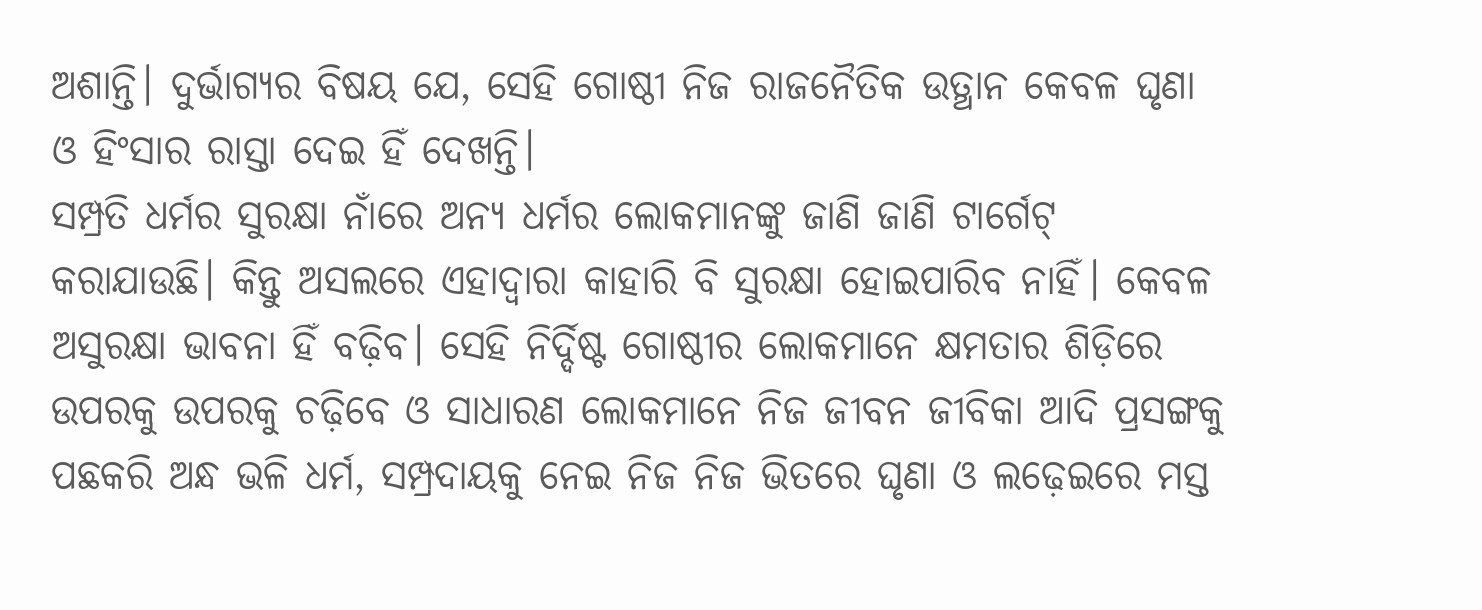ଅଶାନ୍ତି। ଦୁର୍ଭାଗ୍ୟର ବିଷୟ ଯେ, ସେହି ଗୋଷ୍ଠୀ ନିଜ ରାଜନୈତିକ ଉତ୍ଥାନ କେବଳ ଘୃଣା ଓ ହିଂସାର ରାସ୍ତା ଦେଇ ହିଁ ଦେଖନ୍ତି।
ସମ୍ପ୍ରତି ଧର୍ମର ସୁରକ୍ଷା ନାଁରେ ଅନ୍ୟ ଧର୍ମର ଲୋକମାନଙ୍କୁ ଜାଣି ଜାଣି ଟାର୍ଗେଟ୍ କରାଯାଉଛି। କିନ୍ତୁ ଅସଲରେ ଏହାଦ୍ୱାରା କାହାରି ବି ସୁରକ୍ଷା ହୋଇପାରିବ ନାହିଁ। କେବଳ ଅସୁରକ୍ଷା ଭାବନା ହିଁ ବଢ଼ିବ। ସେହି ନିର୍ଦ୍ଦିଷ୍ଟ ଗୋଷ୍ଠୀର ଲୋକମାନେ କ୍ଷମତାର ଶିଡ଼ିରେ ଉପରକୁ ଉପରକୁ ଚଢ଼ିବେ ଓ ସାଧାରଣ ଲୋକମାନେ ନିଜ ଜୀବନ ଜୀବିକା ଆଦି ପ୍ରସଙ୍ଗକୁ ପଛକରି ଅନ୍ଧ ଭଳି ଧର୍ମ, ସମ୍ପ୍ରଦାୟକୁ ନେଇ ନିଜ ନିଜ ଭିତରେ ଘୃଣା ଓ ଲଢ଼େଇରେ ମସ୍ତ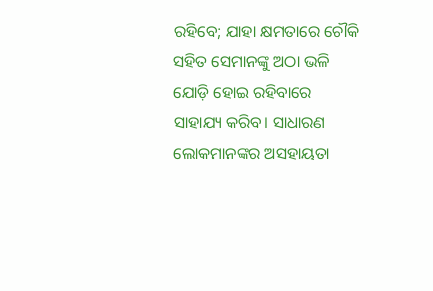ରହିବେ; ଯାହା କ୍ଷମତାରେ ଚୌକି ସହିତ ସେମାନଙ୍କୁ ଅଠା ଭଳି ଯୋଡ଼ି ହୋଇ ରହିବାରେ ସାହାଯ୍ୟ କରିବ। ସାଧାରଣ ଲୋକମାନଙ୍କର ଅସହାୟତା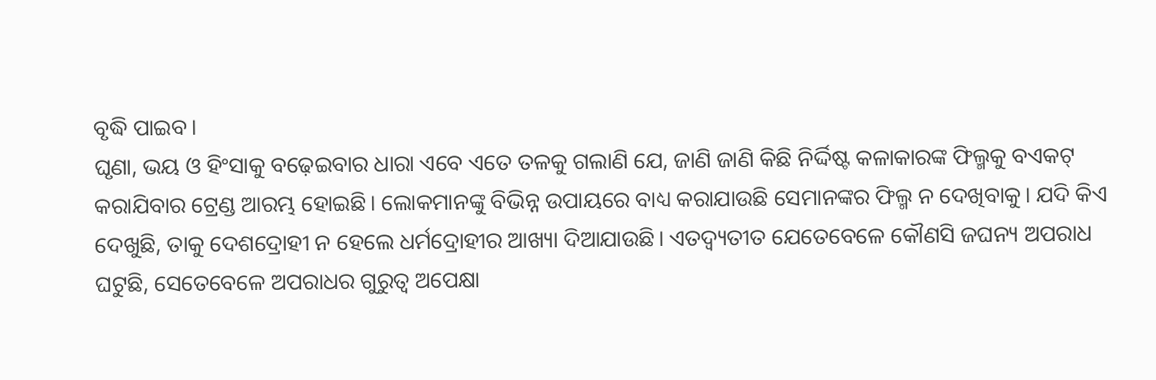ବୃଦ୍ଧି ପାଇବ।
ଘୃଣା, ଭୟ ଓ ହିଂସାକୁ ବଢ଼େଇବାର ଧାରା ଏବେ ଏତେ ତଳକୁ ଗଲାଣି ଯେ, ଜାଣି ଜାଣି କିଛି ନିର୍ଦ୍ଦିଷ୍ଟ କଳାକାରଙ୍କ ଫିଲ୍ମକୁ ବଏକଟ୍ କରାଯିବାର ଟ୍ରେଣ୍ଡ ଆରମ୍ଭ ହୋଇଛି। ଲୋକମାନଙ୍କୁ ବିଭିନ୍ନ ଉପାୟରେ ବାଧ୍ୟ କରାଯାଉଛି ସେମାନଙ୍କର ଫିଲ୍ମ ନ ଦେଖିବାକୁ। ଯଦି କିଏ ଦେଖୁଛି, ତାକୁ ଦେଶଦ୍ରୋହୀ ନ ହେଲେ ଧର୍ମଦ୍ରୋହୀର ଆଖ୍ୟା ଦିଆଯାଉଛି। ଏତଦ୍ବ୍ୟତୀତ ଯେତେବେଳେ କୌଣସି ଜଘନ୍ୟ ଅପରାଧ ଘଟୁଛି, ସେତେବେଳେ ଅପରାଧର ଗୁରୁତ୍ୱ ଅପେକ୍ଷା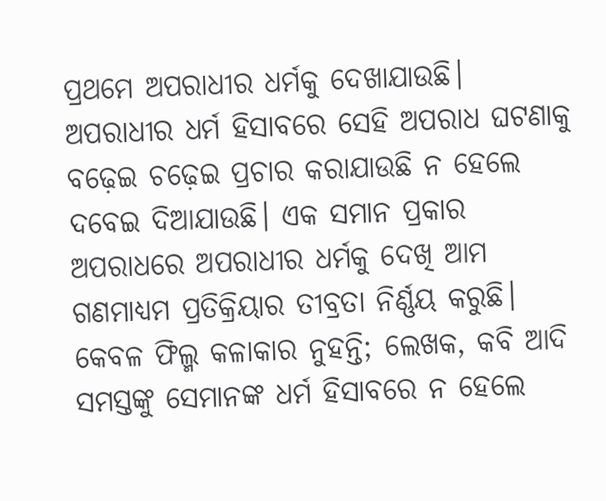ପ୍ରଥମେ ଅପରାଧୀର ଧର୍ମକୁ ଦେଖାଯାଉଛି। ଅପରାଧୀର ଧର୍ମ ହିସାବରେ ସେହି ଅପରାଧ ଘଟଣାକୁ ବଢ଼େଇ ଚଢ଼େଇ ପ୍ରଚାର କରାଯାଉଛି ନ ହେଲେ ଦବେଇ ଦିଆଯାଉଛି। ଏକ ସମାନ ପ୍ରକାର ଅପରାଧରେ ଅପରାଧୀର ଧର୍ମକୁ ଦେଖି ଆମ ଗଣମାଧ୍ୟମ ପ୍ରତିକ୍ରିୟାର ତୀବ୍ରତା ନିର୍ଣ୍ଣୟ କରୁଛି। କେବଳ ଫିଲ୍ମ କଳାକାର ନୁହନ୍ତି; ଲେଖକ, କବି ଆଦି ସମସ୍ତଙ୍କୁ ସେମାନଙ୍କ ଧର୍ମ ହିସାବରେ ନ ହେଲେ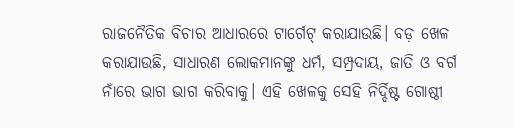ରାଜନୈତିକ ବିଚାର ଆଧାରରେ ଟାର୍ଗେଟ୍ କରାଯାଉଛି। ବଡ଼ ଖେଳ କରାଯାଉଛି, ସାଧାରଣ ଲୋକମାନଙ୍କୁ ଧର୍ମ, ସମ୍ପ୍ରଦାୟ, ଜାତି ଓ ବର୍ଗ ନାଁରେ ଭାଗ ଭାଗ କରିବାକୁ। ଏହି ଖେଳକୁ ସେହି ନିର୍ଦ୍ଦିଷ୍ଟ ଗୋଷ୍ଠୀ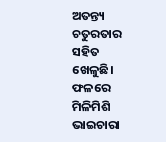ଅତନ୍ତ୍ୟ ଚତୁରତାର ସହିତ ଖେଳୁଛି। ଫଳରେ ମିଳିମିଶି ଭାଇଚାରା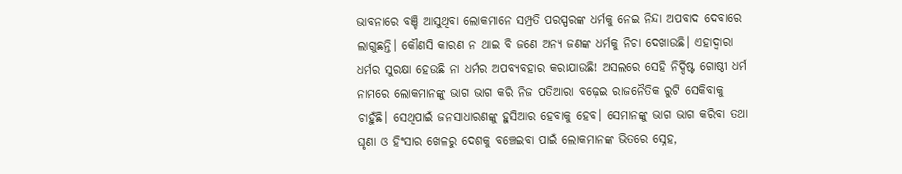ଭାବନାରେ ବଞ୍ଚି ଆସୁଥିବା ଲୋକମାନେ ସମ୍ପ୍ରତି ପରସ୍ପରଙ୍କ ଧର୍ମକୁ ନେଇ ନିନ୍ଦା ଅପବାଦ ଦେବାରେ ଲାଗୁଛନ୍ତି। କୌଣସି କାରଣ ନ ଥାଇ ବି ଜଣେ ଅନ୍ୟ ଜଣଙ୍କ ଧର୍ମକୁ ନିଚା ଦେଖାଉଛି। ଏହାଦ୍ୱାରା ଧର୍ମର ସୁରକ୍ଷା ହେଉଛି ନା ଧର୍ମର ଅପବ୍ୟବହାର କରାଯାଉଛି! ଅସଲରେ ସେହି ନିର୍ଦ୍ଦିଷ୍ଟ ଗୋଷ୍ଠୀ ଧର୍ମ ନାମରେ ଲୋକମାନଙ୍କୁ ଭାଗ ଭାଗ କରି ନିଜ ପତିଆରା ବଢ଼େଇ ରାଜନୈତିକ ରୁଟି ସେକିବାକୁ ଚାହୁଁଛି। ସେଥିପାଇଁ ଜନସାଧାରଣଙ୍କୁ ହୁସିଆର ହେବାକୁ ହେବ। ସେମାନଙ୍କୁ ଭାଗ ଭାଗ କରିବା ତଥା ଘୃଣା ଓ ହିଂସାର ଖେଳରୁ ଦେଶକୁ ବଞ୍ଚେଇବା ପାଇଁ ଲୋକମାନଙ୍କ ଭିତରେ ସ୍ନେହ,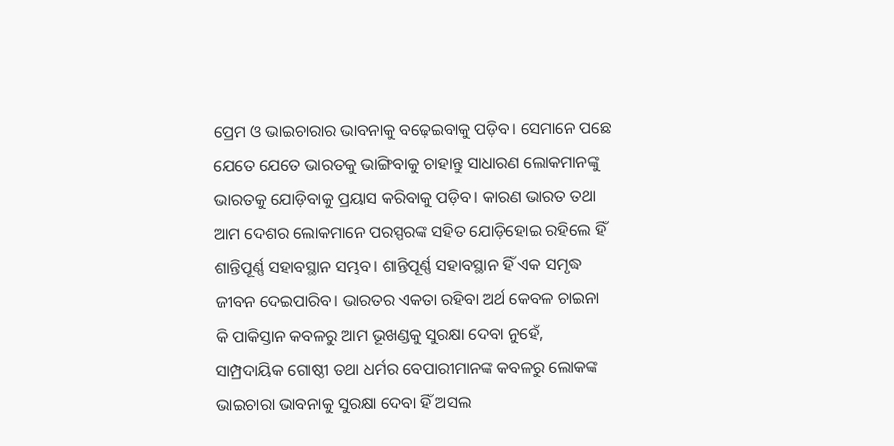ପ୍ରେମ ଓ ଭାଇଚାରାର ଭାବନାକୁ ବଢ଼େଇବାକୁ ପଡ଼ିବ। ସେମାନେ ପଛେ ଯେତେ ଯେତେ ଭାରତକୁ ଭାଙ୍ଗିବାକୁ ଚାହାନ୍ତୁ ସାଧାରଣ ଲୋକମାନଙ୍କୁ ଭାରତକୁ ଯୋଡ଼ିବାକୁ ପ୍ରୟାସ କରିବାକୁ ପଡ଼ିବ। କାରଣ ଭାରତ ତଥା ଆମ ଦେଶର ଲୋକମାନେ ପରସ୍ପରଙ୍କ ସହିତ ଯୋଡ଼ିହୋଇ ରହିଲେ ହିଁ ଶାନ୍ତିପୂର୍ଣ୍ଣ ସହାବସ୍ଥାନ ସମ୍ଭବ। ଶାନ୍ତିପୂର୍ଣ୍ଣ ସହାବସ୍ଥାନ ହିଁ ଏକ ସମୃଦ୍ଧ ଜୀବନ ଦେଇପାରିବ। ଭାରତର ଏକତା ରହିବା ଅର୍ଥ କେବଳ ଚାଇନା କି ପାକିସ୍ତାନ କବଳରୁ ଆମ ଭୂଖଣ୍ଡକୁ ସୁରକ୍ଷା ଦେବା ନୁହେଁ, ସାମ୍ପ୍ରଦାୟିକ ଗୋଷ୍ଠୀ ତଥା ଧର୍ମର ବେପାରୀମାନଙ୍କ କବଳରୁ ଲୋକଙ୍କ ଭାଇଚାରା ଭାବନାକୁ ସୁରକ୍ଷା ଦେବା ହିଁ ଅସଲ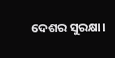ଦେଶର ସୁରକ୍ଷା।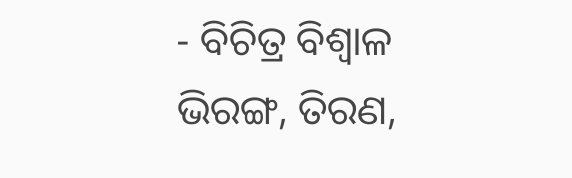- ବିଚିତ୍ର ବିଶ୍ୱାଳ
ଭିରଙ୍ଗ, ତିରଣ,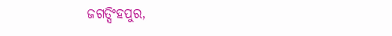ଜଗତ୍ସିଂହପୁର,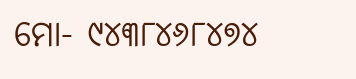ମୋ- ୯୪୩୮୪୬୮୪୭୪